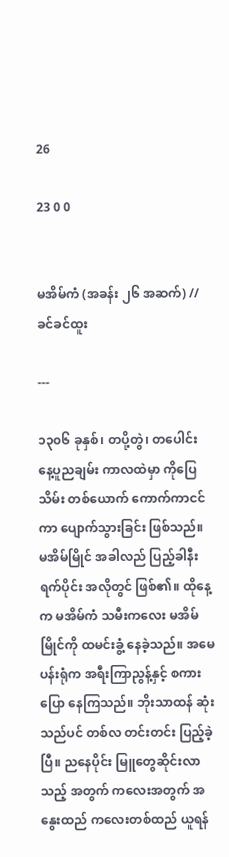26

23 0 0


မအိမ်ကံ (အခန်း ၂၆ အဆက်) // ခင်ခင်ထူး

---

၁၃၀၆ ခုနှစ်၊ တပို့တွဲ၊ တပေါင်း နေ့ပူညချမ်း ကာလထဲမှာ ကိုပြေသိမ်း တစ်ယောက် ကောက်ကာငင်ကာ ပျောက်သွားခြင်း ဖြစ်သည်။ မအိမ်မြိုင် အခါလည် ပြည့်ခါနီး ရက်ပိုင်း အလိုတွင် ဖြစ်၏။ ထိုနေ့က မအိမ်ကံ သမီးကလေး မအိမ်မြိုင်ကို ထမင်းခွံ့ နေခဲ့သည်။ အမေပန်းရုံက အရီးကြာညွန့်နှင့် စကားပြော နေကြသည်။ ဘိုးသာထန် ဆုံးသည်ပင် တစ်လ တင်းတင်း ပြည့်ခဲ့ပြီ။ ညနေပိုင်း မြူတွေဆိုင်းလာသည့် အတွက် ကလေးအတွက် အနွေးထည် ကလေးတစ်ထည် ယူရန်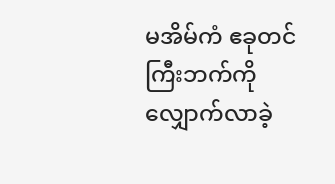မအိမ်ကံ ဧခုတင်ကြီးဘက်ကို လျှောက်လာခဲ့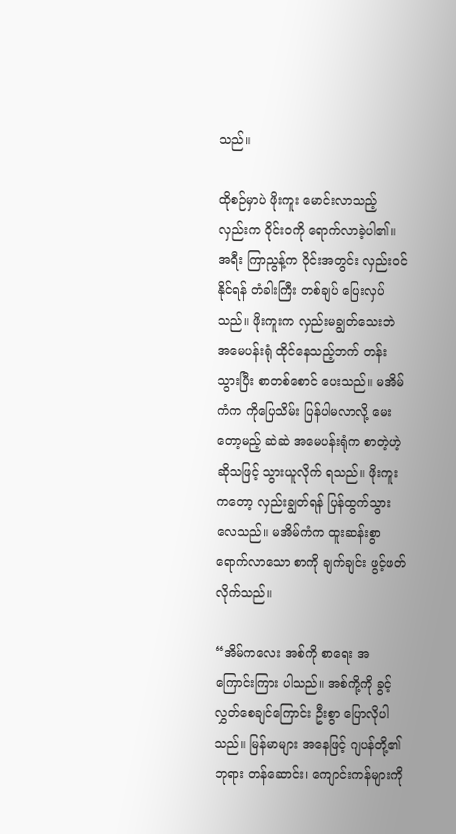သည်။

ထိုစဉ်မှာပဲ ဖိုးကူး မောင်းလာသည့် လှည်းက ဝိုင်းဝကို ရောက်လာခဲ့ပါ၏။ အရီး ကြာညွန့်က ဝိုင်းအတွင်း လှည်းဝင် နိုင်ရန် တံခါးကြီး တစ်ချပ် ပြေးလှပ်သည်။ ဖိုးကူးက လှည်းမချွတ်သေးဘဲ အမေပန်းရုံ ထိုင်နေသည့်ဘက် တန်းသွားပြီး စာတစ်စောင် ပေးသည်။ မအိမ်ကံက ကိုပြေသိမ်း ပြန်ပါမလာလို့ မေးတော့မည့် ဆဲဆဲ အမေပန်းရုံက စာတဲ့ဟဲ့ ဆိုသဖြင့် သွားယူလိုက် ရသည်။ ဖိုးကူး ကတော့ လှည်းချွတ်ရန် ပြန်ထွက်သွားလေသည်။ မအိမ်ကံက ထူးဆန်းစွာ ရောက်လာသော စာကို ချက်ချင်း ဖွင့်ဖတ်လိုက်သည်။

“အိမ်ကလေး အစ်ကို စာရေး အကြောင်းကြား ပါသည်။ အစ်ကို့ကို ခွင့်လွှတ်စေချင်ကြောင်း ဦးစွာ ပြောလိုပါသည်။ မြန်မာများ အနေဖြင့် ဂျပန်တို့၏ ဘုရား တန်ဆောင်း၊ ကျောင်းကန်များကို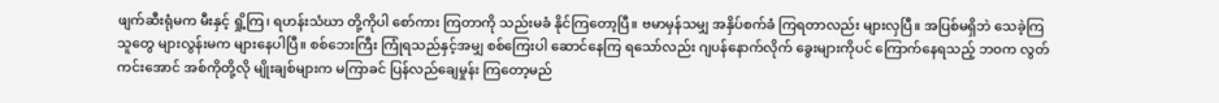ဖျက်ဆီးရုံမက မီးနှင့် ရှို့ကြ၊ ရဟန်းသံဃာ တို့ကိုပါ စော်ကား ကြတာကို သည်းမခံ နိုင်ကြတော့ပြီ။ ဗမာမှန်သမျှ အနှိပ်စက်ခံ ကြရတာလည်း များလှပြီ။ အပြစ်မရှိဘဲ သေခဲ့ကြသူတွေ များလွန်းမက များနေပါပြီ။ စစ်ဘေးကြီး ကြုံရသည်နှင့်အမျှ စစ်ကြေးပါ ဆောင်နေကြ ရသော်လည်း ဂျပန်နောက်လိုက် ခွေးများကိုပင် ကြောက်နေရသည့် ဘဝက လွတ်ကင်းအောင် အစ်ကိုတို့လို မျိုးချစ်များက မကြာခင် ပြန်လည်ချေမှုန်း ကြတော့မည်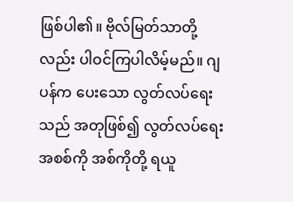ဖြစ်ပါ၏။ ဗိုလ်မြတ်သာတို့လည်း ပါဝင်ကြပါလိမ့်မည်။ ဂျပန်က ပေးသော လွတ်လပ်ရေးသည် အတုဖြစ်၍ လွတ်လပ်ရေး အစစ်ကို အစ်ကိုတို့ ရယူ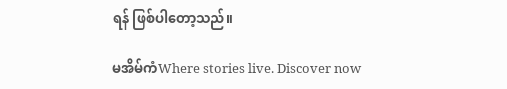ရန် ဖြစ်ပါတော့သည်။

မအိမ်ကံWhere stories live. Discover now